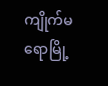ကျိုက်မရောမြို့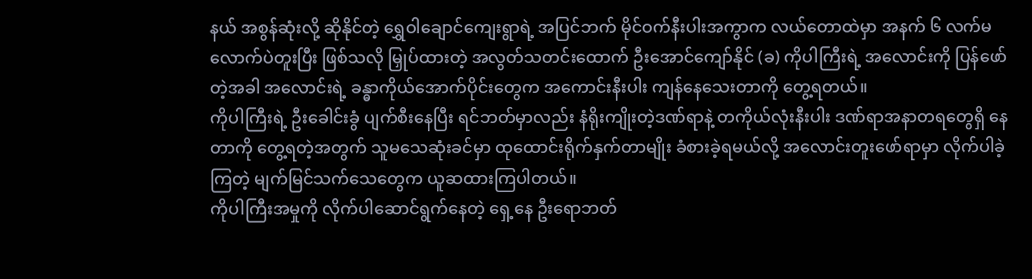နယ် အစွန်ဆုံးလို့ ဆိုနိုင်တဲ့ ရွှေဝါချောင်ကျေးရွာရဲ့ အပြင်ဘက် မိုင်ဝက်နီးပါးအကွာက လယ်တောထဲမှာ အနက် ၆ လက်မလောက်ပဲတူးပြီး ဖြစ်သလို မြှုပ်ထားတဲ့ အလွတ်သတင်းထောက် ဦးအောင်ကျော်နိုင် (ခ) ကိုပါကြီးရဲ့ အလောင်းကို ပြန်ဖော်တဲ့အခါ အလောင်းရဲ့ ခန္ဓာကိုယ်အောက်ပိုင်းတွေက အကောင်းနီးပါး ကျန်နေသေးတာကို တွေ့ရတယ်။
ကိုပါကြီးရဲ့ ဦးခေါင်းခွံ ပျက်စီးနေပြီး ရင်ဘတ်မှာလည်း နံရိုးကျိုးတဲ့ဒဏ်ရာနဲ့ တကိုယ်လုံးနီးပါး ဒဏ်ရာအနာတရတွေရှိ နေတာကို တွေ့ရတဲ့အတွက် သူမသေဆုံးခင်မှာ ထုထောင်းရိုက်နှက်တာမျိုး ခံစားခဲ့ရမယ်လို့ အလောင်းတူးဖော်ရာမှာ လိုက်ပါခဲ့ကြတဲ့ မျက်မြင်သက်သေတွေက ယူဆထားကြပါတယ်။
ကိုပါကြီးအမှုကို လိုက်ပါဆောင်ရွက်နေတဲ့ ရှေ့နေ ဦးရောဘတ်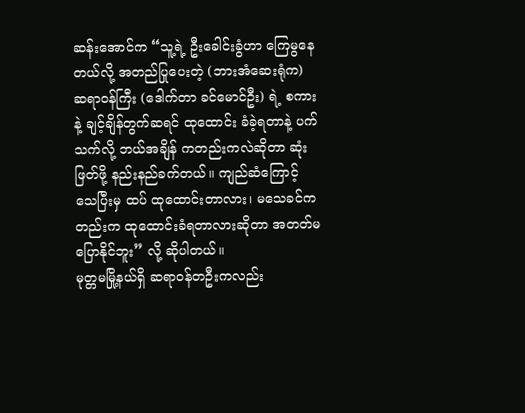ဆန်းအောင်က “သူ့ရဲ့ ဦးခေါင်းခွံဟာ ကြေမွနေတယ်လို့ အတည်ပြုပေးတဲ့ (ဘားအံဆေးရုံက) ဆရာဝန်ကြီး (ဒေါက်တာ ခင်မောင်ဦး) ရဲ့ စကားနဲ့ ချင့်ချိန်တွက်ဆရင် ထုထောင်း ခံခဲ့ရတာနဲ့ ပက်သက်လို့ ဘယ်အချိန် ကတည်းကလဲဆိုတာ ဆုံးဖြတ်ဖို့ နည်းနည်ခက်တယ်။ ကျည်ဆံကြောင့် သေပြီးမှ ထပ် ထုထောင်းတာလား၊ မသေခင်ကတည်းက ထုထောင်းခံရတာလားဆိုတာ အတတ်မပြောနိုင်ဘူး” လို့ ဆိုပါတယ်။
မုတ္တမမြို့နယ်ရှိ ဆရာဝန်တဦးကလည်း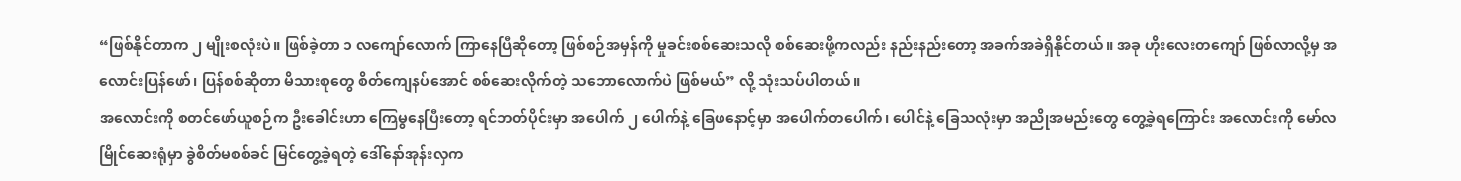“ဖြစ်နိုင်တာက ၂ မျိုးစလုံးပဲ။ ဖြစ်ခဲ့တာ ၁ လကျော်လောက် ကြာနေပြီဆိုတော့ ဖြစ်စဉ်အမှန်ကို မှုခင်းစစ်ဆေးသလို စစ်ဆေးဖို့ကလည်း နည်းနည်းတော့ အခက်အခဲရှိနိုင်တယ်။ အခု ဟိုးလေးတကျော် ဖြစ်လာလို့မှ အလောင်းပြန်ဖော်၊ ပြန်စစ်ဆိုတာ မိသားစုတွေ စိတ်ကျေနပ်အောင် စစ်ဆေးလိုက်တဲ့ သဘောလောက်ပဲ ဖြစ်မယ်” လို့ သုံးသပ်ပါတယ်။
အလောင်းကို စတင်ဖော်ယူစဉ်က ဦးခေါင်းဟာ ကြေမွနေပြီးတော့ ရင်ဘတ်ပိုင်းမှာ အပေါက် ၂ ပေါက်နဲ့ ခြေဖနောင့်မှာ အပေါက်တပေါက်၊ ပေါင်နဲ့ ခြေသလုံးမှာ အညိုအမည်းတွေ တွေ့ခဲ့ရကြောင်း အလောင်းကို မော်လမြိုင်ဆေးရုံမှာ ခွဲစိတ်မစစ်ခင် မြင်တွေ့ခဲ့ရတဲ့ ဒေါ်နော်အုန်းလှက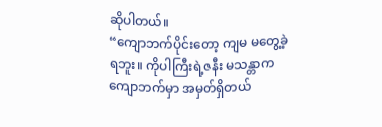ဆိုပါတယ်။
“ကျောဘက်ပိုင်းတော့ ကျမ မတွေ့ခဲ့ရဘူး။ ကိုပါကြီးရဲ့ဇနီး မသန္တာက ကျောဘက်မှာ အမှတ်ရှိတယ်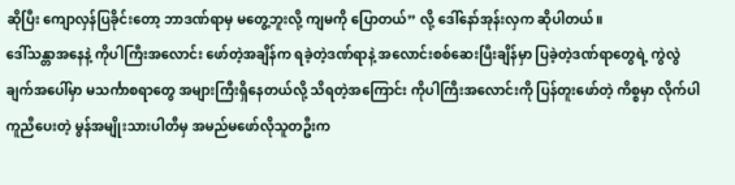ဆိုပြီး ကျောလှန်ပြခိုင်းတော့ ဘာဒဏ်ရာမှ မတွေ့ဘူးလို့ ကျမကို ပြောတယ်” လို့ ဒေါ်နော်အုန်းလှက ဆိုပါတယ်။
ဒေါ်သန္တာအနေနဲ့ ကိုပါကြီးအလောင်း ဖော်တဲ့အချိန်က ရခဲ့တဲ့ဒဏ်ရာနဲ့ အလောင်းစစ်ဆေးပြီးချိန်မှာ ပြခဲ့တဲ့ဒဏ်ရာတွေရဲ့ ကွဲလွဲချက်အပေါ်မှာ မသင်္ကာစရာတွေ အများကြီးရှိနေတယ်လို့ သိရတဲ့အကြောင်း ကိုပါကြီးအလောင်းကို ပြန်တူးဖော်တဲ့ ကိစ္စမှာ လိုက်ပါကူညီပေးတဲ့ မွန်အမျိုးသားပါတီမှ အမည်မဖော်လိုသူတဦးက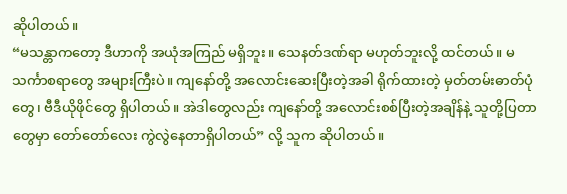ဆိုပါတယ်။
“မသန္တာကတော့ ဒီဟာကို အယုံအကြည် မရှိဘူး။ သေနတ်ဒဏ်ရာ မဟုတ်ဘူးလို့ ထင်တယ်။ မသင်္ကာစရာတွေ အများကြီးပဲ။ ကျနော်တို့ အလောင်းဆေးပြီးတဲ့အခါ ရိုက်ထားတဲ့ မှတ်တမ်းဓာတ်ပုံတွေ၊ ဗီဒီယိုဖိုင်တွေ ရှိပါတယ်။ အဲဒါတွေလည်း ကျနော်တို့ အလောင်းစစ်ပြီးတဲ့အချိန်နဲ့ သူတို့ပြတာတွေမှာ တော်တော်လေး ကွဲလွဲနေတာရှိပါတယ်” လို့ သူက ဆိုပါတယ်။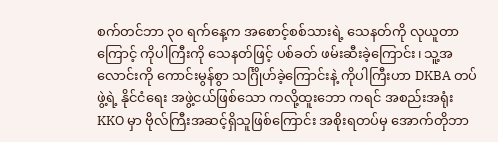စက်တင်ဘာ ၃၀ ရက်နေ့က အစောင့်စစ်သားရဲ့ သေနတ်ကို လုယူတာကြောင့် ကိုပါကြီးကို သေနတ်ဖြင့် ပစ်ခတ် ဖမ်းဆီးခဲ့ကြောင်း၊ သူ့အလောင်းကို ကောင်းမွန်စွာ သင်္ဂြိုဟ်ခဲ့ကြောင်းနဲ့ ကိုပါကြီးဟာ DKBA တပ်ဖွဲ့ရဲ့ နိုင်ငံရေး အဖွဲ့ငယ်ဖြစ်သော ကလို့ထူးဘော ကရင် အစည်းအရုံး KKO မှာ ဗိုလ်ကြီးအဆင့်ရှိသူဖြစ်ကြောင်း အစိုးရတပ်မှ အောက်တိုဘာ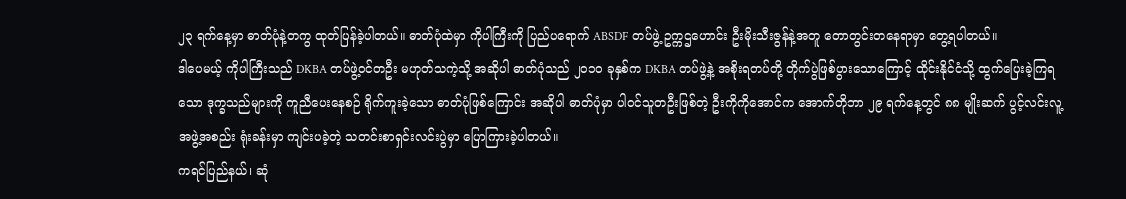၂၃ ရက်နေ့မှာ ဓာတ်ပုံနဲ့တကွ ထုတ်ပြန်ခဲ့ပါတယ်။ ဓာတ်ပုံထဲမှာ ကိုပါကြီးကို ပြည်ပရောက် ABSDF တပ်ဖွဲ့ ဥက္ကဌဟောင်း ဦးမိုးသီးဇွန်နဲ့အတူ တောတွင်းတနေရာမှာ တွေ့ရပါတယ်။
ဒါပေမယ့် ကိုပါကြီးသည် DKBA တပ်ဖွဲ့ဝင်တဦး မဟုတ်သကဲ့သို့ အဆိုပါ ဓာတ်ပုံသည် ၂၀၁၀ ခုနှစ်က DKBA တပ်ဖွဲ့နဲ့ အစိုးရတပ်တို့ တိုက်ပွဲဖြစ်ပွားသောကြောင့် ထိုင်းနိုင်ငံသို့ ထွက်ပြေးခဲ့ကြရသော ဒုက္ခသည်များကို ကူညီပေးနေစဉ် ရိုက်ကူးခဲ့သော ဓာတ်ပုံဖြစ်ကြောင်း အဆိုပါ ဓာတ်ပုံမှာ ပါဝင်သူတဦးဖြစ်တဲ့ ဦးကိုကိုအောင်က အောက်တိုဘာ ၂၉ ရက်နေ့တွင် ၈၈ မျိုးဆက် ပွင့်လင်းလူ့အဖွဲ့အစည်း ရုံးခန်းမှာ ကျင်းပခဲ့တဲ့ သတင်းစာရှင်းလင်းပွဲမှာ ပြောကြားခဲ့ပါတယ်။
ကရင်ပြည်နယ်၊ ဆုံ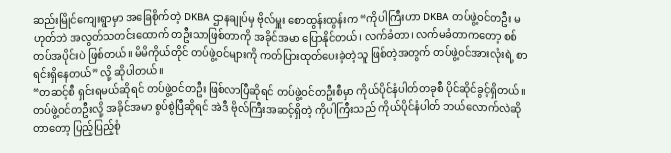ဆည်းမြိုင်ကျေးရွာမှာ အခြေစိုက်တဲ့ DKBA ဌာနချုပ်မှ ဗိုလ်မှူး စောထွန်းထွန်းက “ကိုပါကြီးဟာ DKBA တပ်ဖွဲ့ဝင်တဦး မဟုတ်ဘဲ အလွတ်သတင်းထောက် တဦးသာဖြစ်တာကို အခိုင်အမာ ပြောနိုင်တယ်၊ လက်ခံတာ၊ လက်မခံတာကတော့ စစ်တပ်အပိုင်းပဲ ဖြစ်တယ်။ မိမိကိုယ်တိုင် တပ်ဖွဲ့ဝင်များကို ကတ်ပြားထုတ်ပေးခဲ့တဲ့သူ ဖြစ်တဲ့အတွက် တပ်ဖွဲ့ဝင်အားလုံးရဲ့ စာရင်းရှိနေတယ်” လို့ ဆိုပါတယ်။
“တဆင့်စီ ရှင်းရမယ်ဆိုရင် တပ်ဖွဲ့ဝင်တဦး ဖြစ်လာပြီဆိုရင် တပ်ဖွဲ့ဝင်တဦးစီမှာ ကိုယ်ပိုင်နံပါတ်တခုစီ ပိုင်ဆိုင်ခွင့်ရှိတယ်။ တပ်ဖွဲ့ဝင်တဦးလို့ အခိုင်အမာ စွပ်စွဲပြီဆိုရင် အဲဒီ ဗိုလ်ကြီးအဆင့်ရှိတဲ့ ကိုပါကြီးသည် ကိုယ်ပိုင်နံပါတ် ဘယ်လောက်လဲဆို တာတော့ ပြည့်ပြည့်စုံ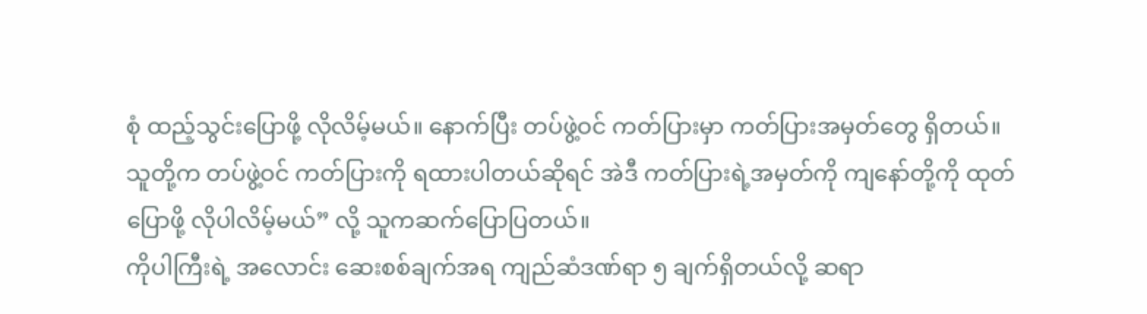စုံ ထည့်သွင်းပြောဖို့ လိုလိမ့်မယ်။ နောက်ပြီး တပ်ဖွဲ့ဝင် ကတ်ပြားမှာ ကတ်ပြားအမှတ်တွေ ရှိတယ်။ သူတို့က တပ်ဖွဲ့ဝင် ကတ်ပြားကို ရထားပါတယ်ဆိုရင် အဲဒီ ကတ်ပြားရဲ့အမှတ်ကို ကျနော်တို့ကို ထုတ်ပြောဖို့ လိုပါလိမ့်မယ်” လို့ သူကဆက်ပြောပြတယ်။
ကိုပါကြီးရဲ့ အလောင်း ဆေးစစ်ချက်အရ ကျည်ဆံဒဏ်ရာ ၅ ချက်ရှိတယ်လို့ ဆရာ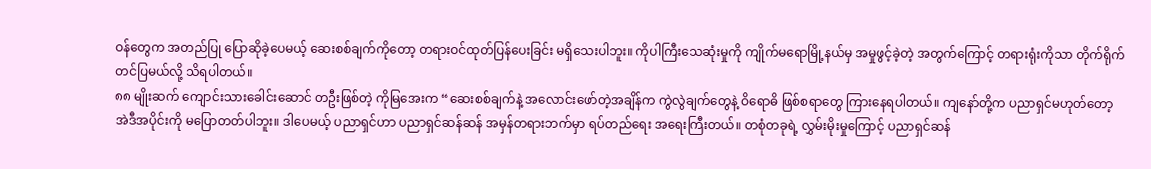ဝန်တွေက အတည်ပြု ပြောဆိုခဲ့ပေမယ့် ဆေးစစ်ချက်ကိုတော့ တရားဝင်ထုတ်ပြန်ပေးခြင်း မရှိသေးပါဘူး။ ကိုပါကြီးသေဆုံးမှုကို ကျိုက်မရောမြို့နယ်မှ အမှုဖွင့်ခဲ့တဲ့ အတွက်ကြောင့် တရားရုံးကိုသာ တိုက်ရိုက်တင်ပြမယ်လို့ သိရပါတယ်။
၈၈ မျိုးဆက် ကျောင်းသားခေါင်းဆောင် တဦးဖြစ်တဲ့ ကိုမြအေးက “ဆေးစစ်ချက်နဲ့ အလောင်းဖော်တဲ့အချိန်က ကွဲလွဲချက်တွေနဲ့ ဝိရောဓိ ဖြစ်စရာတွေ ကြားနေရပါတယ်။ ကျနော်တို့က ပညာရှင်မဟုတ်တော့ အဲဒီအပိုင်းကို မပြောတတ်ပါဘူး။ ဒါပေမယ့် ပညာရှင်ဟာ ပညာရှင်ဆန်ဆန် အမှန်တရားဘက်မှာ ရပ်တည်ရေး အရေးကြီးတယ်။ တစုံတခုရဲ့ လွှမ်းမိုးမှုကြောင့် ပညာရှင်ဆန်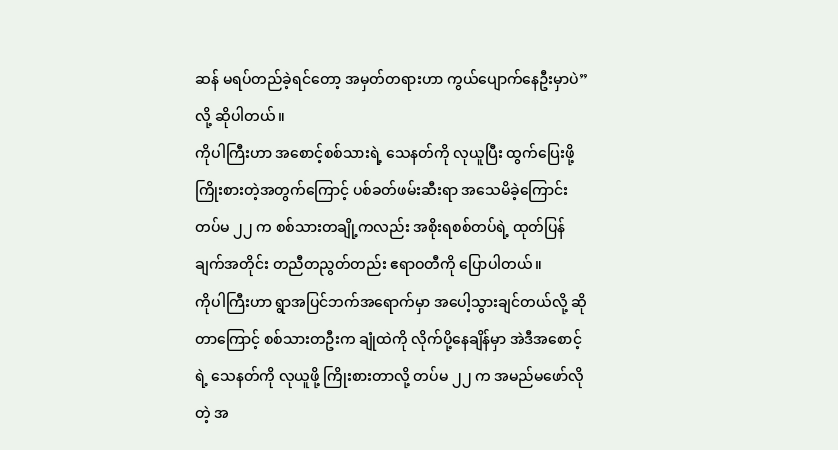ဆန် မရပ်တည်ခဲ့ရင်တော့ အမှတ်တရားဟာ ကွယ်ပျောက်နေဦးမှာပဲ” လို့ ဆိုပါတယ်။
ကိုပါကြီးဟာ အစောင့်စစ်သားရဲ့ သေနတ်ကို လုယူပြီး ထွက်ပြေးဖို့ ကြိုးစားတဲ့အတွက်ကြောင့် ပစ်ခတ်ဖမ်းဆီးရာ အသေမိခဲ့ကြောင်း တပ်မ ၂၂ က စစ်သားတချို့ကလည်း အစိုးရစစ်တပ်ရဲ့ ထုတ်ပြန်ချက်အတိုင်း တညီတညွတ်တည်း ဧရာဝတီကို ပြောပါတယ်။
ကိုပါကြီးဟာ ရွာအပြင်ဘက်အရောက်မှာ အပေါ့သွားချင်တယ်လို့ ဆိုတာကြောင့် စစ်သားတဦးက ချုံထဲကို လိုက်ပို့နေချိန်မှာ အဲဒီအစောင့်ရဲ့ သေနတ်ကို လုယူဖို့ ကြိုးစားတာလို့ တပ်မ ၂၂ က အမည်မဖော်လိုတဲ့ အ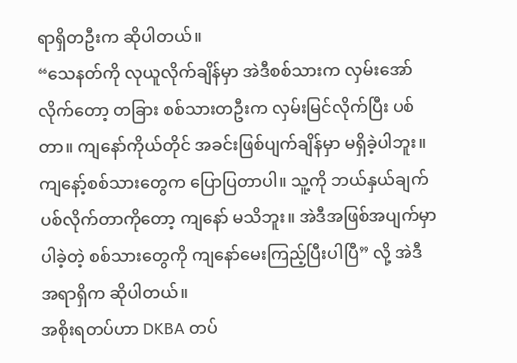ရာရှိတဦးက ဆိုပါတယ်။
“သေနတ်ကို လုယူလိုက်ချိန်မှာ အဲဒီစစ်သားက လှမ်းအော်လိုက်တော့ တခြား စစ်သားတဦးက လှမ်းမြင်လိုက်ပြီး ပစ်တာ။ ကျနော်ကိုယ်တိုင် အခင်းဖြစ်ပျက်ချိန်မှာ မရှိခဲ့ပါဘူး။ ကျနော့်စစ်သားတွေက ပြောပြတာပါ။ သူ့ကို ဘယ်နှယ်ချက် ပစ်လိုက်တာကိုတော့ ကျနော် မသိဘူး။ အဲဒီအဖြစ်အပျက်မှာ ပါခဲ့တဲ့ စစ်သားတွေကို ကျနော်မေးကြည့်ပြီးပါပြီ” လို့ အဲဒီအရာရှိက ဆိုပါတယ်။
အစိုးရတပ်ဟာ DKBA တပ်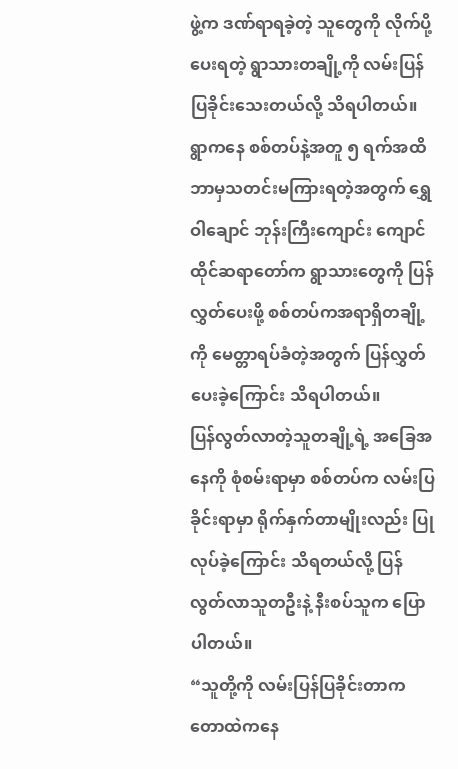ဖွဲ့က ဒဏ်ရာရခဲ့တဲ့ သူတွေကို လိုက်ပို့ပေးရတဲ့ ရွာသားတချို့ကို လမ်းပြန်ပြခိုင်းသေးတယ်လို့ သိရပါတယ်။ ရွာကနေ စစ်တပ်နဲ့အတူ ၅ ရက်အထိ ဘာမှသတင်းမကြားရတဲ့အတွက် ရွှေဝါချောင် ဘုန်းကြီးကျောင်း ကျောင်ထိုင်ဆရာတော်က ရွာသားတွေကို ပြန်လွှတ်ပေးဖို့ စစ်တပ်ကအရာရှိတချို့ကို မေတ္တာရပ်ခံတဲ့အတွက် ပြန်လွှတ်ပေးခဲ့ကြောင်း သိရပါတယ်။
ပြန်လွတ်လာတဲ့သူတချို့ရဲ့ အခြေအနေကို စုံစမ်းရာမှာ စစ်တပ်က လမ်းပြခိုင်းရာမှာ ရိုက်နှက်တာမျိုးလည်း ပြုလုပ်ခဲ့ကြောင်း သိရတယ်လို့ ပြန်လွတ်လာသူတဦးနဲ့ နီးစပ်သူက ပြောပါတယ်။
“သူတို့ကို လမ်းပြန်ပြခိုင်းတာက တောထဲကနေ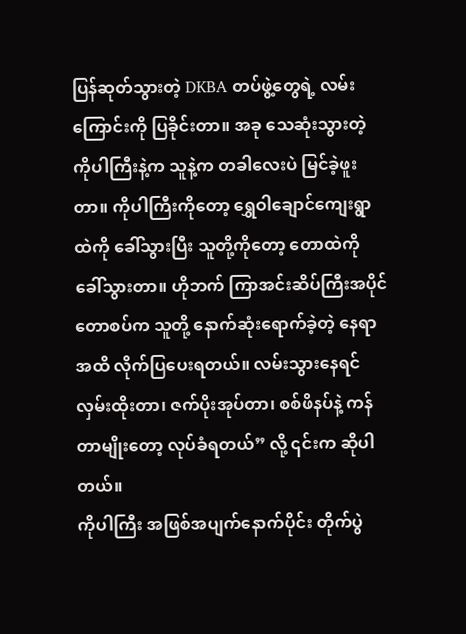ပြန်ဆုတ်သွားတဲ့ DKBA တပ်ဖွဲ့တွေရဲ့ လမ်းကြောင်းကို ပြခိုင်းတာ။ အခု သေဆုံးသွားတဲ့ ကိုပါကြီးနဲ့က သူနဲ့က တခါလေးပဲ မြင်ခဲ့ဖူးတာ။ ကိုပါကြီးကိုတော့ ရွှေဝါချောင်ကျေးရွာထဲကို ခေါ်သွားပြီး သူတို့ကိုတော့ တောထဲကို ခေါ်သွားတာ။ ဟိုဘက် ကြာအင်းဆိပ်ကြီးအပိုင် တောစပ်က သူတို့ နောက်ဆုံးရောက်ခဲ့တဲ့ နေရာအထိ လိုက်ပြပေးရတယ်။ လမ်းသွားနေရင် လှမ်းထိုးတာ၊ ဇက်ပိုးအုပ်တာ၊ စစ်ဖိနပ်နဲ့ ကန်တာမျိုးတော့ လုပ်ခံရတယ်” လို့ ၎င်းက ဆိုပါတယ်။
ကိုပါကြီး အဖြစ်အပျက်နောက်ပိုင်း တိုက်ပွဲ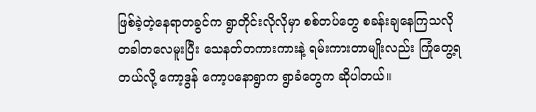ဖြစ်ခဲ့တဲ့နေရာတခွင်က ရွာတိုင်းလိုလိုမှာ စစ်တပ်တွေ စခန်းချနေကြသလို တခါတလေမူးပြီး သေနတ်တကားကားနဲ့ ရမ်းကားတာမျိုးလည်း ကြုံတွေ့ရတယ်လို့ ကော့ဒွန် ကော့ပနောရွာက ရွာခံတွေက ဆိုပါတယ်။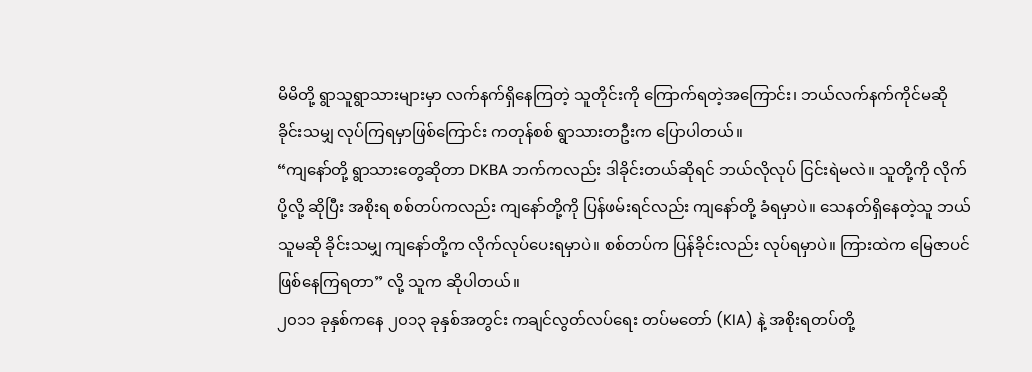မိမိတို့ ရွာသူရွာသားများမှာ လက်နက်ရှိနေကြတဲ့ သူတိုင်းကို ကြောက်ရတဲ့အကြောင်း၊ ဘယ်လက်နက်ကိုင်မဆို ခိုင်းသမျှ လုပ်ကြရမှာဖြစ်ကြောင်း ကတုန်စစ် ရွာသားတဦးက ပြောပါတယ်။
“ကျနော်တို့ ရွာသားတွေဆိုတာ DKBA ဘက်ကလည်း ဒါခိုင်းတယ်ဆိုရင် ဘယ်လိုလုပ် ငြင်းရဲမလဲ။ သူတို့ကို လိုက်ပို့လို့ ဆိုပြီး အစိုးရ စစ်တပ်ကလည်း ကျနော်တို့ကို ပြန်ဖမ်းရင်လည်း ကျနော်တို့ ခံရမှာပဲ။ သေနတ်ရှိနေတဲ့သူ ဘယ်သူမဆို ခိုင်းသမျှ ကျနော်တို့က လိုက်လုပ်ပေးရမှာပဲ။ စစ်တပ်က ပြန်ခိုင်းလည်း လုပ်ရမှာပဲ။ ကြားထဲက မြေဇာပင် ဖြစ်နေကြရတာ” လို့ သူက ဆိုပါတယ်။
၂၀၁၁ ခုနှစ်ကနေ ၂၀၁၃ ခုနှစ်အတွင်း ကချင်လွတ်လပ်ရေး တပ်မတော် (KIA) နဲ့ အစိုးရတပ်တို့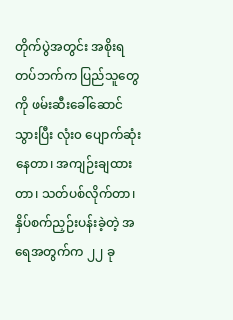တိုက်ပွဲအတွင်း အစိုးရတပ်ဘက်က ပြည်သူတွေကို ဖမ်းဆီးခေါ်ဆောင်သွားပြီး လုံး၀ ပျောက်ဆုံးနေတာ၊ အကျဉ်းချထားတာ၊ သတ်ပစ်လိုက်တာ၊ နှိပ်စက်ညှဉ်းပန်းခဲ့တဲ့ အရေအတွက်က ၂၂ ခု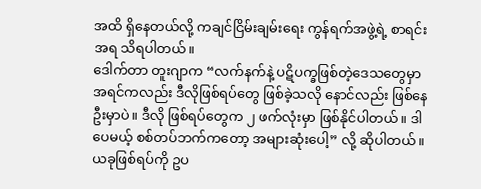အထိ ရှိနေတယ်လို့ ကချင်ငြိမ်းချမ်းရေး ကွန်ရက်အဖွဲ့ရဲ့ စာရင်းအရ သိရပါတယ်။
ဒေါက်တာ တူးဂျာက “လက်နက်နဲ့ ပဋိပက္ခဖြစ်တဲ့ဒေသတွေမှာ အရင်ကလည်း ဒီလိုဖြစ်ရပ်တွေ ဖြစ်ခဲ့သလို နောင်လည်း ဖြစ်နေဦးမှာပဲ။ ဒီလို ဖြစ်ရပ်တွေက ၂ ဖက်လုံးမှာ ဖြစ်နိုင်ပါတယ်။ ဒါပေမယ့် စစ်တပ်ဘက်ကတော့ အများဆုံးပေါ့” လို့ ဆိုပါတယ်။
ယခုဖြစ်ရပ်ကို ဥပ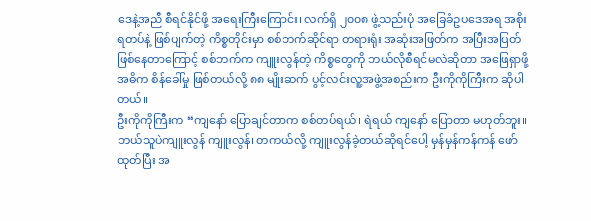ဒေနဲ့အညီ စီရင်နိုင်ဖို့ အရေးကြီးကြောင်း၊ လက်ရှိ ၂၀၀၈ ဖွဲ့သည်းပုံ အခြေခံဥပဒေအရ အစိုးရတပ်နဲ့ ဖြစ်ပျက်တဲ့ ကိစ္စတိုင်းမှာ စစ်ဘက်ဆိုင်ရာ တရားရုံး အဆုံးအဖြတ်က အပြီးအပြတ် ဖြစ်နေတာကြောင့် စစ်ဘက်က ကျူးလွန်တဲ့ ကိစ္စတွေကို ဘယ်လိုစီရင်မလဲဆိုတာ အဖြေရှာဖို့ အဓိက စိန်ခေါ်မှု ဖြစ်တယ်လို့ ၈၈ မျိုးဆက် ပွင့်လင်းလူ့အဖွဲ့အစည်းက ဦးကိုကိုကြီးက ဆိုပါတယ်။
ဦးကိုကိုကြီးက “ကျနော် ပြောချင်တာက စစ်တပ်ရယ်၊ ရဲရယ် ကျနော် ပြောတာ မဟုတ်ဘူး။ ဘယ်သူပဲကျူးလွန် ကျူးလွန်၊ တကယ်လို့ ကျူးလွန်ခဲ့တယ်ဆိုရင်ပေါ့ မှန်မှန်ကန်ကန် ဖော်ထုတ်ပြီး အ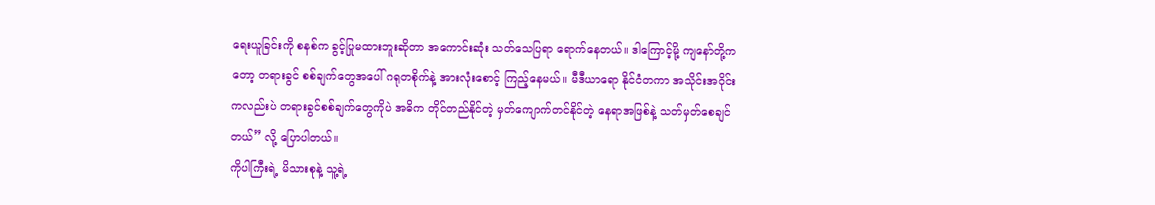ရေးယူခြင်းကို စနစ်က ခွင့်ပြုမထားဘူးဆိုတာ အကောင်းဆုံး သတ်သေပြရာ ရောက်နေတယ်။ ဒါကြောင့်မို့ ကျနော်တို့ကတော့ တရားခွင် စစ်ချက်တွေအပေါ် ဂရုတစိုက်နဲ့ အားလုံးစောင့် ကြည့်နေမယ်။ မီဒီယာရော နိုင်ငံတကာ အသိုင်းအဝိုင်းကလည်းပဲ တရားခွင်စစ်ချက်တွေကိုပဲ အဓိက တိုင်တည်နိုင်တဲ့ မှတ်ကျောက်တင်နိုင်တဲ့ နေရာအဖြစ်နဲ့ သတ်မှတ်စေချင်တယ်” လို့ ပြောပါတယ်။
ကိုပါကြီးရဲ့ မိသားစုနဲ့ သူ့ရဲ့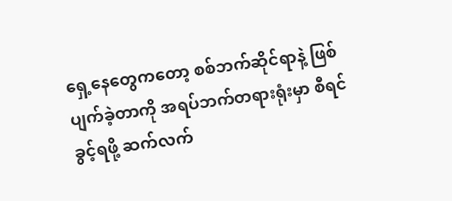ရှေ့နေတွေကတော့ စစ်ဘက်ဆိုင်ရာနဲ့ ဖြစ်ပျက်ခဲ့တာကို အရပ်ဘက်တရားရုံးမှာ စီရင်ခွင့်ရဖို့ ဆက်လက်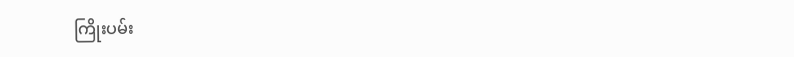ကြိုးပမ်း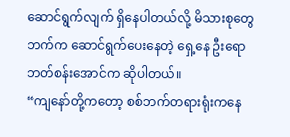ဆောင်ရွက်လျက် ရှိနေပါတယ်လို့ မိသားစုတွေဘက်က ဆောင်ရွက်ပေးနေတဲ့ ရှေ့နေ ဦးရောဘတ်စန်းအောင်က ဆိုပါတယ်။
“ကျနော်တို့ကတော့ စစ်ဘက်တရားရုံးကနေ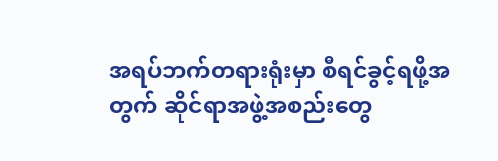အရပ်ဘက်တရားရုံးမှာ စီရင်ခွင့်ရဖို့အတွက် ဆိုင်ရာအဖွဲ့အစည်းတွေ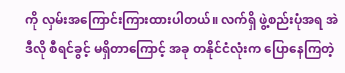ကို လှမ်းအကြောင်းကြားထားပါတယ်။ လက်ရှိ ဖွဲ့စည်းပုံအရ အဲဒီလို စီရင်ခွင့် မရှိတာကြောင့် အခု တနိုင်ငံလုံးက ပြောနေကြတဲ့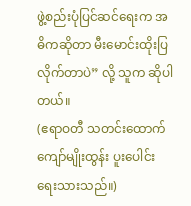ဖွဲ့စည်းပုံပြင်ဆင်ရေးက အဓိကဆိုတာ မီးမောင်းထိုးပြလိုက်တာပဲ” လို့ သူက ဆိုပါတယ်။
(ဧရာဝတီ သတင်းထောက် ကျော်မျိုးထွန်း ပူးပေါင်းရေးသားသည်။)